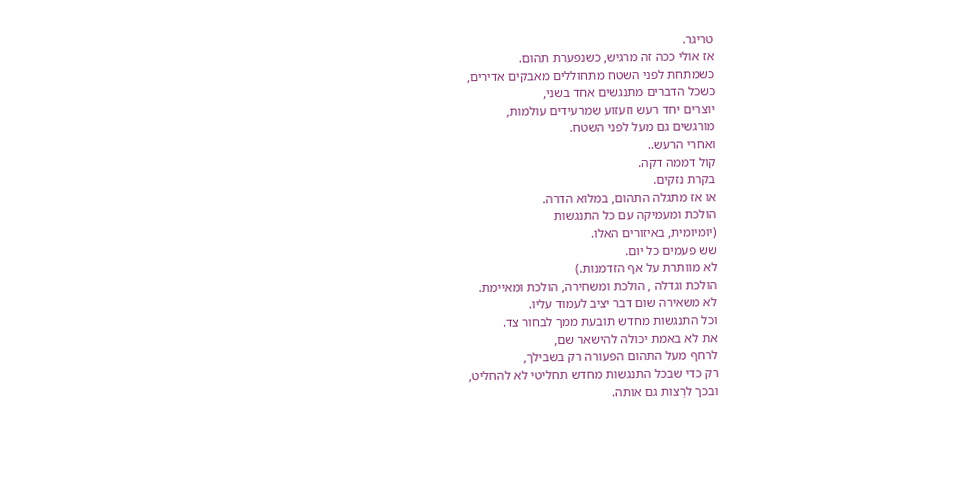טריגר.
אז אולי ככה זה מרגיש, כשנפערת תהום.
כשמתחת לפני השטח מתחוללים מאבקים אדירים,
כשכל הדברים מתנגשים אחד בשני,
יוצרים יחד רעש וזעזוע שמרעידים עולמות,
מורגשים גם מעל לפני השטח.
ואחרי הרעש..
קול דממה דקה.
בקרת נזקים.
או אז מתגלה התהום, במלוא הדרה.
הולכת ומעמיקה עם כל התנגשות
(יומיומית, באיזורים האלו.
שש פעמים כל יום.
לא מוותרת על אף הזדמנות.)
הולכת וגדלה , הולכת ומשחירה, הולכת ומאיימת.
לא משאירה שום דבר יציב לעמוד עליו.
וכל התנגשות מחדש תובעת ממך לבחור צד.
את לא באמת יכולה להישאר שם,
לרחף מעל התהום הפעורה רק בשבילך,
רק כדי שבכל התנגשות מחדש תחליטי לא להחליט,
ובכך לרַצות גם אותה.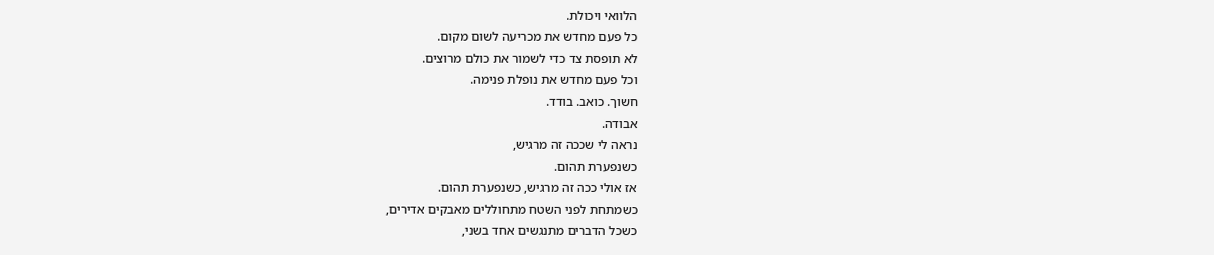הלוואי ויכולת.
כל פעם מחדש את מכריעה לשום מקום.
לא תופסת צד כדי לשמור את כולם מרוצים.
וכל פעם מחדש את נופלת פנימה.
חשוך. כואב. בודד.
אבודה.
נראה לי שככה זה מרגיש,
כשנפערת תהום.
אז אולי ככה זה מרגיש, כשנפערת תהום.
כשמתחת לפני השטח מתחוללים מאבקים אדירים,
כשכל הדברים מתנגשים אחד בשני,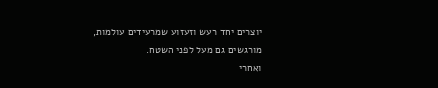יוצרים יחד רעש וזעזוע שמרעידים עולמות,
מורגשים גם מעל לפני השטח.
ואחרי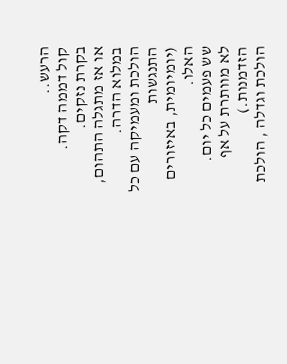הרעש..
קול דממה דקה.
בקרת נזקים.
או אז מתגלה התהום, במלוא הדרה.
הולכת ומעמיקה עם כל התנגשות
(יומיומית, באיזורים האלו.
שש פעמים כל יום.
לא מוותרת על אף הזדמנות.)
הולכת וגדלה , הולכת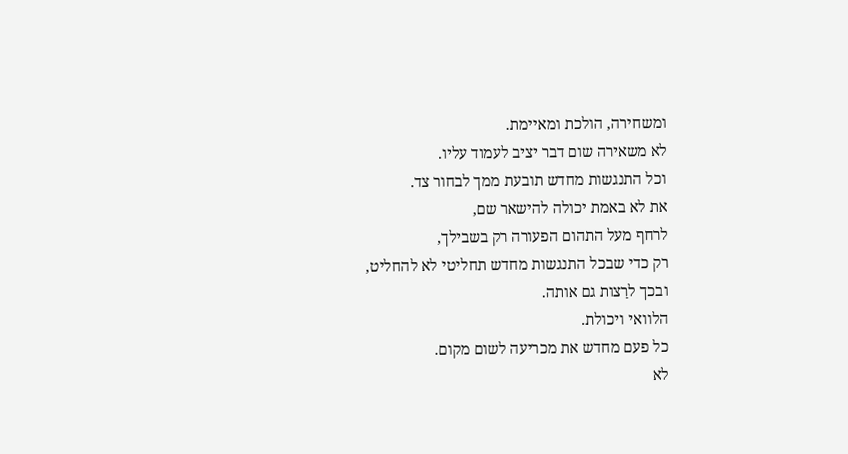ומשחירה, הולכת ומאיימת.
לא משאירה שום דבר יציב לעמוד עליו.
וכל התנגשות מחדש תובעת ממך לבחור צד.
את לא באמת יכולה להישאר שם,
לרחף מעל התהום הפעורה רק בשבילך,
רק כדי שבכל התנגשות מחדש תחליטי לא להחליט,
ובכך לרַצות גם אותה.
הלוואי ויכולת.
כל פעם מחדש את מכריעה לשום מקום.
לא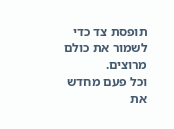תופסת צד כדי לשמור את כולם מרוצים.
וכל פעם מחדש את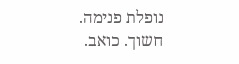נופלת פנימה.
חשוך. כואב.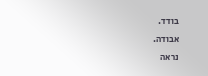בודד.
אבודה.
נראה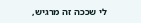לי שככה זה מרגיש,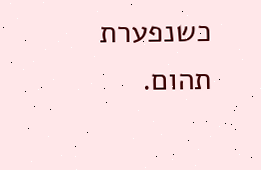כשנפערת תהום.